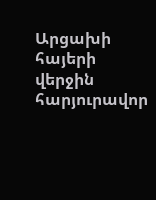Արցախի հայերի վերջին հարյուրավոր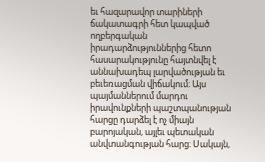եւ հազարավոր տարիների ճակատագրի հետ կապված ողբերգական իրադարձություններից հետո հասարակությունը հայտնվել է աննախադեպ լարվածության եւ բեւեռացման վիճակում։ Այս պայմաններում մարդու իրավունքների պաշտպանության հարցը դարձել է ոչ միայն բարոյական, այլեւ պետական անվտանգության հարց։ Սակայն,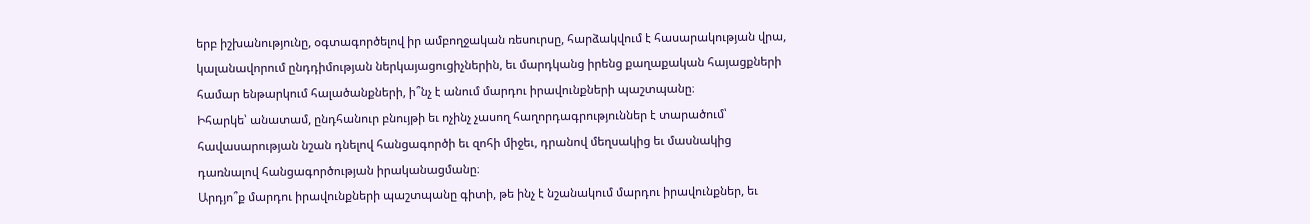երբ իշխանությունը, օգտագործելով իր ամբողջական ռեսուրսը, հարձակվում է հասարակության վրա, կալանավորում ընդդիմության ներկայացուցիչներին, եւ մարդկանց իրենց քաղաքական հայացքների համար ենթարկում հալածանքների, ի՞նչ է անում մարդու իրավունքների պաշտպանը։
Իհարկե՝ անատամ, ընդհանուր բնույթի եւ ոչինչ չասող հաղորդագրություններ է տարածում՝ հավասարության նշան դնելով հանցագործի եւ զոհի միջեւ, դրանով մեղսակից եւ մասնակից դառնալով հանցագործության իրականացմանը։
Արդյո՞ք մարդու իրավունքների պաշտպանը գիտի, թե ինչ է նշանակում մարդու իրավունքներ, եւ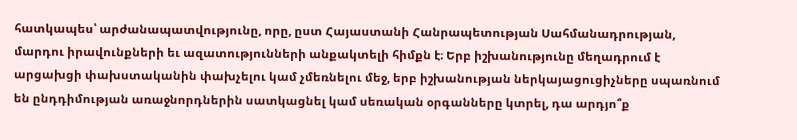հատկապես՝ արժանապատվությունը, որը, ըստ Հայաստանի Հանրապետության Սահմանադրության, մարդու իրավունքների եւ ազատությունների անքակտելի հիմքն է։ Երբ իշխանությունը մեղադրում է արցախցի փախստականին փախչելու կամ չմեռնելու մեջ, երբ իշխանության ներկայացուցիչները սպառնում են ընդդիմության առաջնորդներին սատկացնել կամ սեռական օրգանները կտրել, դա արդյո՞ք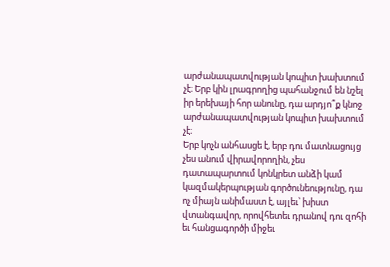արժանապատվության կոպիտ խախտում չէ։ Երբ կին լրագրողից պահանջում են նշել իր երեխայի հոր անունը, դա արդյո՞ք կնոջ արժանապատվության կոպիտ խախտում չէ։
Երբ կոչն անհասցե է, երբ դու մատնացույց չես անում վիրավորողին, չես դատապարտում կոնկրետ անձի կամ կազմակերպության գործունեությունը, դա ոչ միայն անիմաստ է, այլեւ՝ խիստ վտանգավոր, որովհետեւ դրանով դու զոհի եւ հանցագործի միջեւ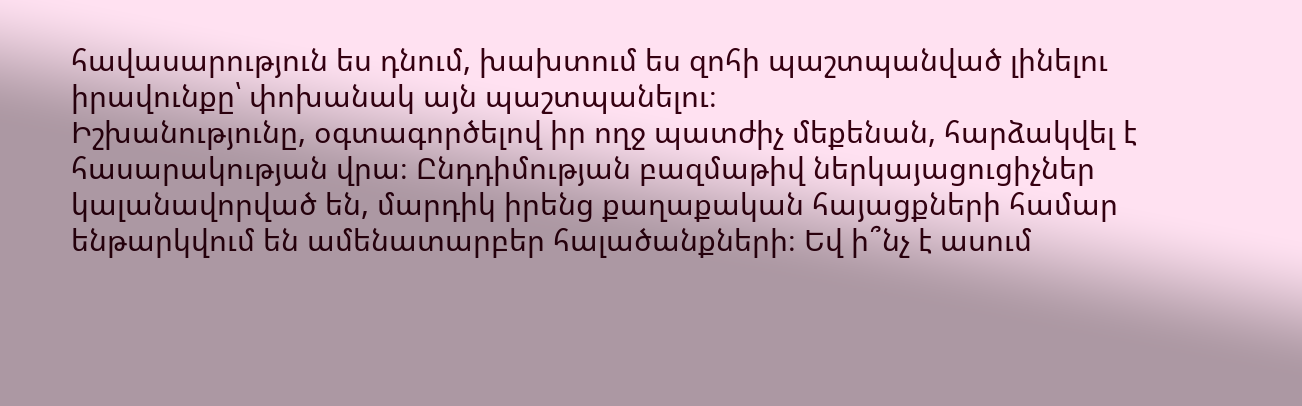հավասարություն ես դնում, խախտում ես զոհի պաշտպանված լինելու իրավունքը՝ փոխանակ այն պաշտպանելու։
Իշխանությունը, օգտագործելով իր ողջ պատժիչ մեքենան, հարձակվել է հասարակության վրա։ Ընդդիմության բազմաթիվ ներկայացուցիչներ կալանավորված են, մարդիկ իրենց քաղաքական հայացքների համար ենթարկվում են ամենատարբեր հալածանքների։ Եվ ի՞նչ է ասում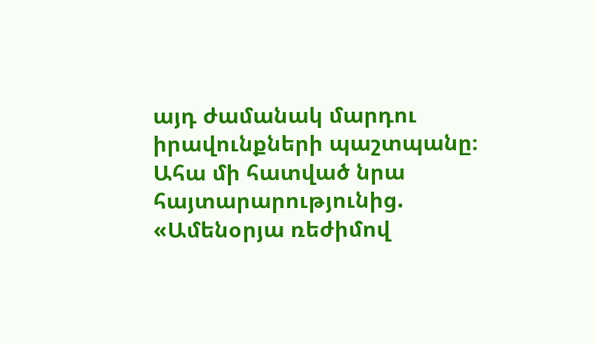այդ ժամանակ մարդու իրավունքների պաշտպանը։ Ահա մի հատված նրա հայտարարությունից. «Ամենօրյա ռեժիմով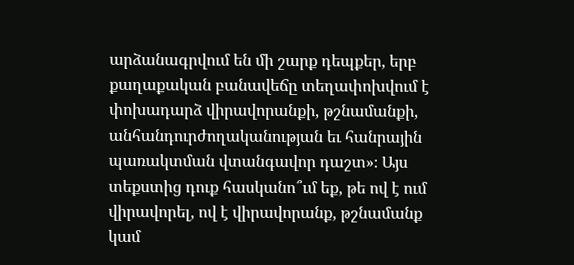արձանագրվում են մի շարք դեպքեր, երբ քաղաքական բանավեճը տեղափոխվում է փոխադարձ վիրավորանքի, թշնամանքի, անհանդուրժողականության եւ հանրային պառակտման վտանգավոր դաշտ»։ Այս տեքստից դուք հասկանո՞ւմ եք, թե ով է ում վիրավորել, ով է վիրավորանք, թշնամանք կամ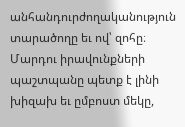անհանդուրժողականություն տարածողը եւ ով՝ զոհը։
Մարդու իրավունքների պաշտպանը պետք է լինի խիզախ եւ ըմբոստ մեկը,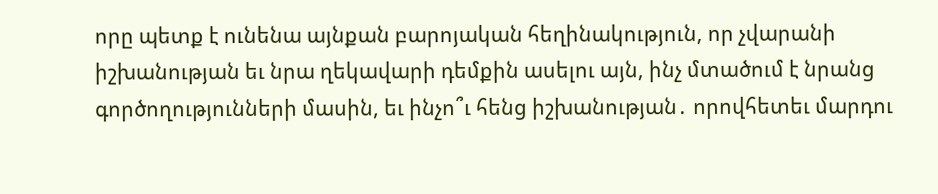որը պետք է ունենա այնքան բարոյական հեղինակություն, որ չվարանի իշխանության եւ նրա ղեկավարի դեմքին ասելու այն, ինչ մտածում է նրանց գործողությունների մասին, եւ ինչո՞ւ հենց իշխանության․ որովհետեւ մարդու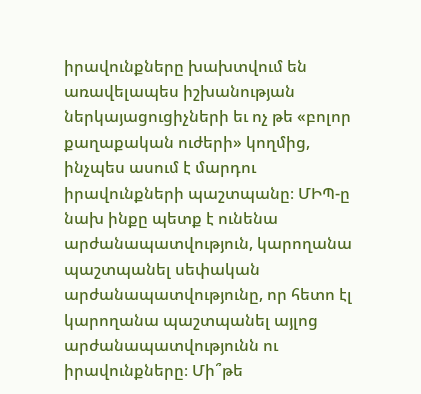իրավունքները խախտվում են առավելապես իշխանության ներկայացուցիչների եւ ոչ թե «բոլոր քաղաքական ուժերի» կողմից, ինչպես ասում է մարդու իրավունքների պաշտպանը։ ՄԻՊ-ը նախ ինքը պետք է ունենա արժանապատվություն, կարողանա պաշտպանել սեփական արժանապատվությունը, որ հետո էլ կարողանա պաշտպանել այլոց արժանապատվությունն ու իրավունքները։ Մի՞թե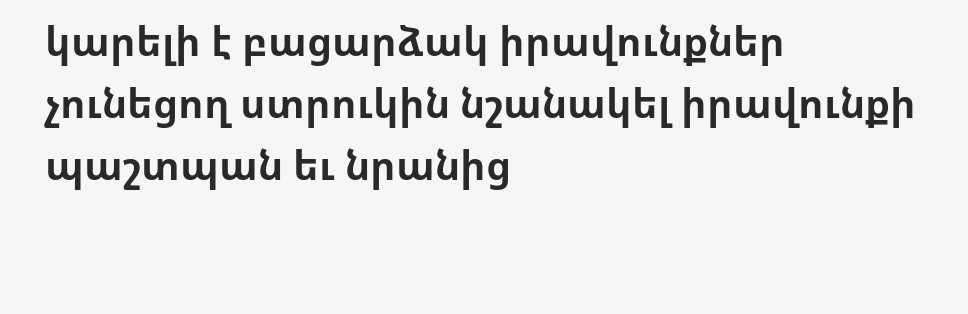կարելի է բացարձակ իրավունքներ չունեցող ստրուկին նշանակել իրավունքի պաշտպան եւ նրանից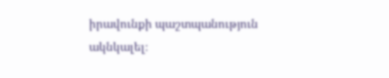իրավունքի պաշտպանություն ակնկալել։